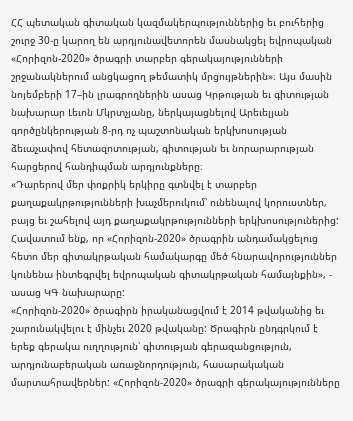ՀՀ պետական գիտական կազմակերպություններից եւ բուհերից շուրջ 30-ը կարող են արդյունավետորեն մասնակցել եվրոպական «Հորիզոն-2020» ծրագրի տարբեր գերակայությունների շրջանակներում անցկացող թեմատիկ մրցույթներին»։ Այս մասին նոյեմբերի 17–ին լրագրողներին ասաց Կրթության եւ գիտության նախարար Լեւոն Մկրտչյանը, ներկայացնելով Արեւելյան գործընկերության 8-րդ ոչ պաշտոնական երկխոսության ձեւաչափով հետազոտության, գիտության եւ նորարարության հարցերով հանդիպման արդյունքները։
«Դարերով մեր փոքրիկ երկիրը գտնվել է տարբեր քաղաքակրթությունների խաչմերուկում՝ ունենալով կորուստներ, բայց եւ շահելով այդ քաղաքակրթությունների երկխոսություներից: Հավատում ենք, որ «Հորիզոն-2020» ծրագրին անդամակցելուց հետո մեր գիտակրթական համակարգը մեծ հնարավորություններ կունենա ինտեգրվել եվրոպական գիտակրթական համայնքին», - ասաց ԿԳ նախարարը:
«Հորիզոն-2020» ծրագիրն իրականացվում է 2014 թվականից եւ շարունակվելու է մինչեւ 2020 թվականը: Ծրագիրն ընդգրկում է երեք գերակա ուղղություն՝ գիտության գերազանցություն, արդյունաբերական առաջնորդություն, հասարակական մարտահրավերներ: «Հորիզոն-2020» ծրագրի գերակայությունները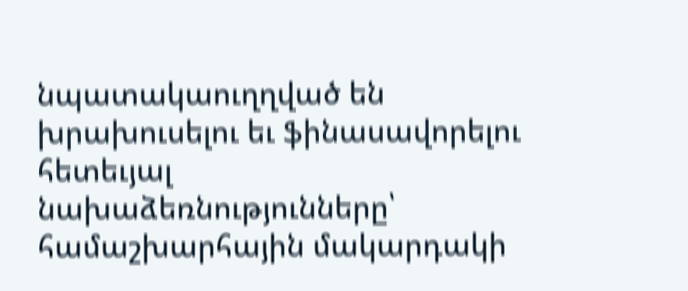նպատակաուղղված են խրախուսելու եւ ֆինասավորելու հետեւյալ նախաձեռնությունները՝ համաշխարհային մակարդակի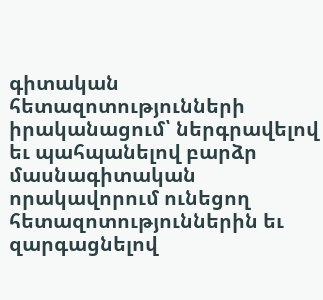գիտական հետազոտությունների իրականացում՝ ներգրավելով եւ պահպանելով բարձր մասնագիտական որակավորում ունեցող հետազոտություններին եւ զարգացնելով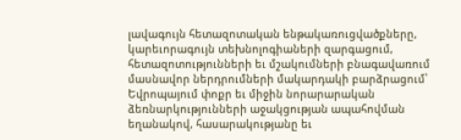լավագույն հետազոտական ենթակառուցվածքները, կարեւորագույն տեխնոլոգիաների զարգացում, հետազոտությունների եւ մշակումների բնագավառում մասնավոր ներդրումների մակարդակի բարձրացում՝ Եվրոպայում փոքր եւ միջին նորարարական ձեռնարկությունների աջակցության ապահովման եղանակով, հասարակությանը եւ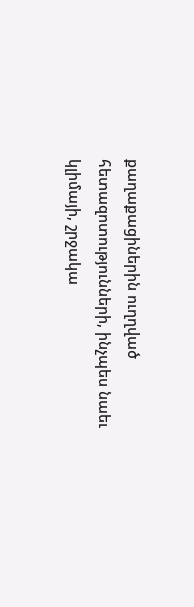քաղաքացիներին ուղղված հետազոտությունների, ինչպես նաեւ կլիմայի, շրջակա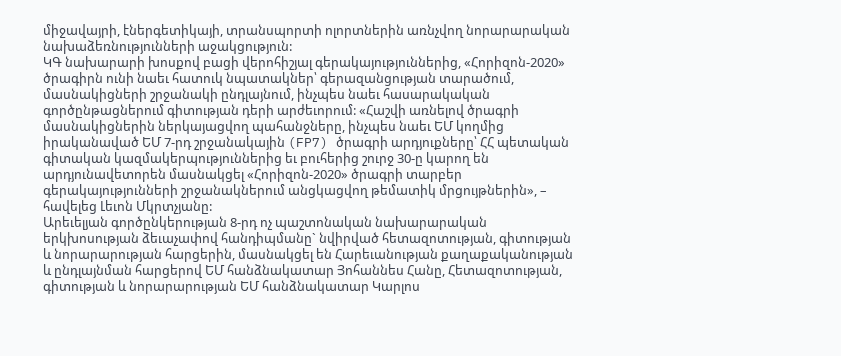միջավայրի, էներգետիկայի, տրանսպորտի ոլորտներին առնչվող նորարարական նախաձեռնությունների աջակցություն:
ԿԳ նախարարի խոսքով բացի վերոհիշյալ գերակայություններից, «Հորիզոն-2020» ծրագիրն ունի նաեւ հատուկ նպատակներ՝ գերազանցության տարածում, մասնակիցների շրջանակի ընդլայնում, ինչպես նաեւ հասարակական գործընթացներում գիտության դերի արժեւորում: «Հաշվի առնելով ծրագրի մասնակիցներին ներկայացվող պահանջները, ինչպես նաեւ ԵՄ կողմից իրականաված ԵՄ 7-րդ շրջանակային (FP7) ծրագրի արդյուքները՝ ՀՀ պետական գիտական կազմակերպություններից եւ բուհերից շուրջ 30-ը կարող են արդյունավետորեն մասնակցել «Հորիզոն-2020» ծրագրի տարբեր գերակայությունների շրջանակներում անցկացվող թեմատիկ մրցույթներին», – հավելեց Լեւոն Մկրտչյանը:
Արեւելյան գործընկերության 8-րդ ոչ պաշտոնական նախարարական երկխոսության ձեւաչափով հանդիպմանը` նվիրված հետազոտության, գիտության և նորարարության հարցերին, մասնակցել են Հարեւանության քաղաքականության և ընդլայնման հարցերով ԵՄ հանձնակատար Յոհաննես Հանը, Հետազոտության, գիտության և նորարարության ԵՄ հանձնակատար Կարլոս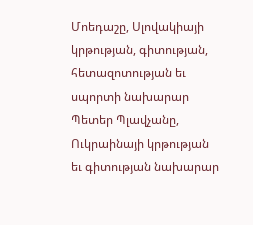Մոեդաշը, Սլովակիայի կրթության, գիտության, հետազոտության եւ սպորտի նախարար Պետեր Պլավչանը, Ուկրաինայի կրթության եւ գիտության նախարար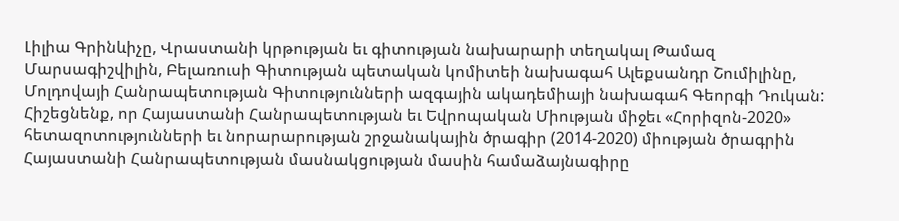Լիլիա Գրինևիչը, Վրաստանի կրթության եւ գիտության նախարարի տեղակալ Թամազ Մարսագիշվիլին, Բելառուսի Գիտության պետական կոմիտեի նախագահ Ալեքսանդր Շումիլինը, Մոլդովայի Հանրապետության Գիտությունների ազգային ակադեմիայի նախագահ Գեորգի Դուկան:
Հիշեցնենք, որ Հայաստանի Հանրապետության եւ Եվրոպական Միության միջեւ «Հորիզոն-2020» հետազոտությունների եւ նորարարության շրջանակային ծրագիր (2014-2020) միության ծրագրին Հայաստանի Հանրապետության մասնակցության մասին համաձայնագիրը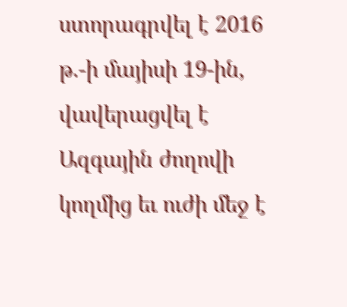ստորագրվել է 2016 թ.-ի մայիսի 19-ին, վավերացվել է Ազգային ժողովի կողմից եւ ուժի մեջ է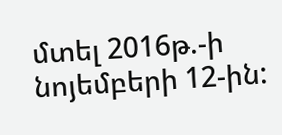մտել 2016թ.-ի նոյեմբերի 12-ին: